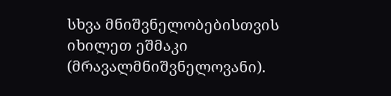სხვა მნიშვნელობებისთვის იხილეთ ეშმაკი (მრავალმნიშვნელოვანი).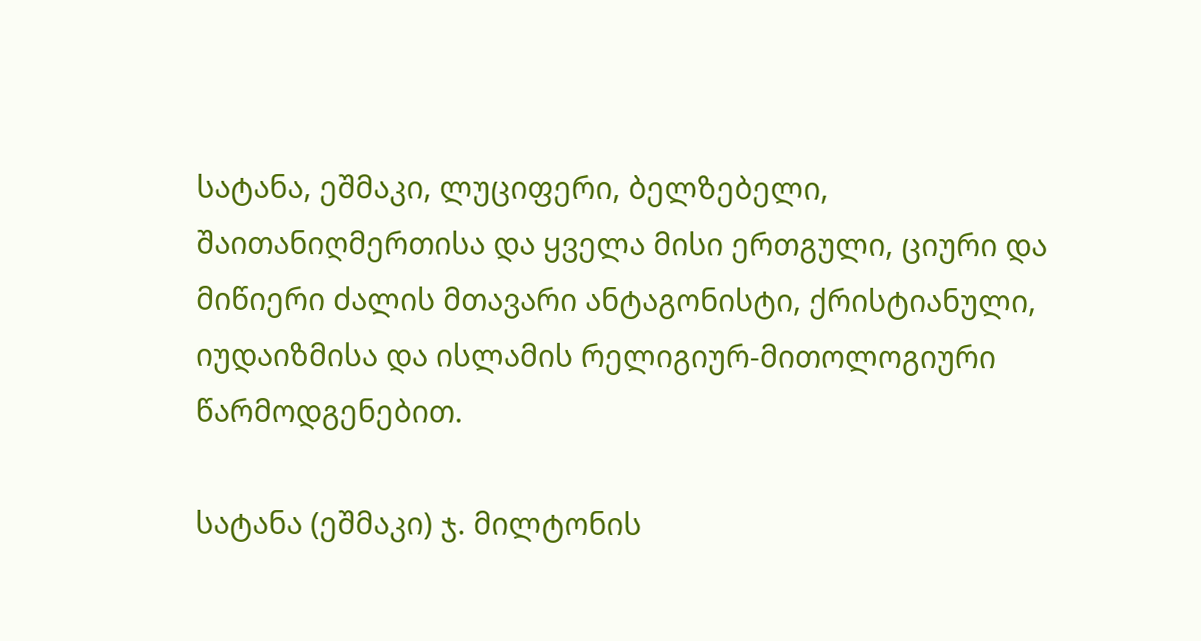სატანა, ეშმაკი, ლუციფერი, ბელზებელი, შაითანიღმერთისა და ყველა მისი ერთგული, ციური და მიწიერი ძალის მთავარი ანტაგონისტი, ქრისტიანული, იუდაიზმისა და ისლამის რელიგიურ-მითოლოგიური წარმოდგენებით.

სატანა (ეშმაკი) ჯ. მილტონის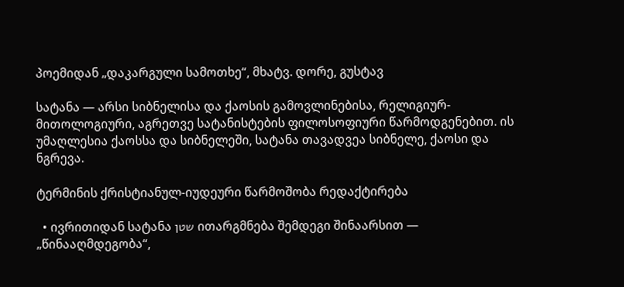პოემიდან „დაკარგული სამოთხე“, მხატვ. დორე, გუსტავ

სატანა — არსი სიბნელისა და ქაოსის გამოვლინებისა, რელიგიურ-მითოლოგიური, აგრეთვე სატანისტების ფილოსოფიური წარმოდგენებით. ის უმაღლესია ქაოსსა და სიბნელეში, სატანა თავადვეა სიბნელე, ქაოსი და ნგრევა.

ტერმინის ქრისტიანულ-იუდეური წარმოშობა რედაქტირება

  • ივრითიდან სატანა שטן ითარგმნება შემდეგი შინაარსით — „წინააღმდეგობა“,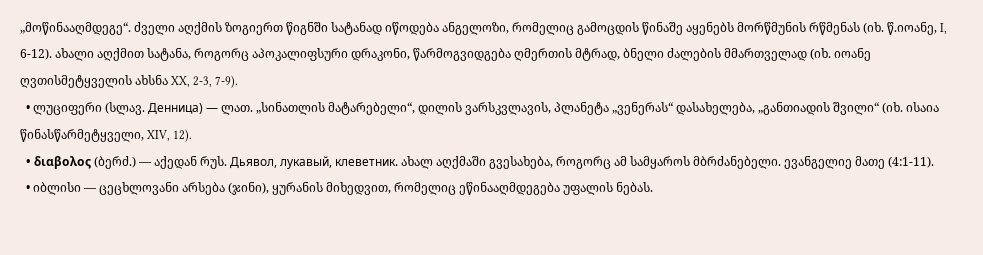„მოწინააღმდეგე“. ძველი აღქმის ზოგიერთ წიგნში სატანად იწოდება ანგელოზი, რომელიც გამოცდის წინაშე აყენებს მორწმუნის რწმენას (იხ. წ.იოანე, I, 6-12). ახალი აღქმით სატანა, როგორც აპოკალიფსური დრაკონი, წარმოგვიდგება ღმერთის მტრად, ბნელი ძალების მმართველად (იხ. იოანე ღვთისმეტყველის ახსნა XX, 2-3, 7-9).
  • ლუციფერი (სლავ. Денница) — ლათ. „სინათლის მატარებელი“, დილის ვარსკვლავის, პლანეტა „ვენერას“ დასახელება, „განთიადის შვილი“ (იხ. ისაია წინასწარმეტყველი, XIV, 12).
  • διαβολος (ბერძ.) — აქედან რუს. Дьявол, лукавый, клеветник. ახალ აღქმაში გვესახება, როგორც ამ სამყაროს მბრძანებელი. ევანგელიე მათე (4:1-11).
  • იბლისი — ცეცხლოვანი არსება (ჯინი), ყურანის მიხედვით, რომელიც ეწინააღმდეგება უფალის ნებას.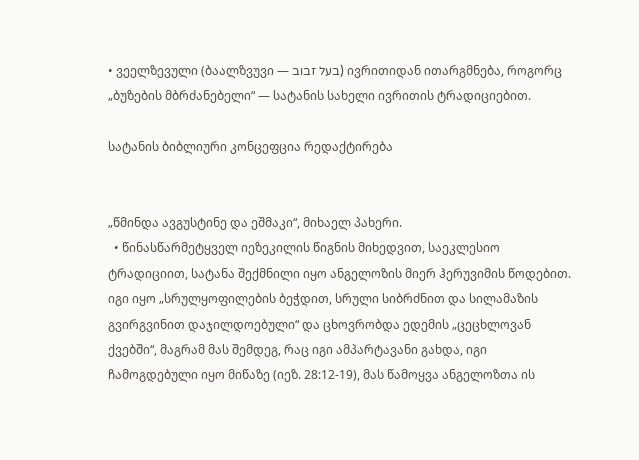• ვეელზევული (ბაალზვუვი — בעל זבוב) ივრითიდან ითარგმნება, როგორც „ბუზების მბრძანებელი“ — სატანის სახელი ივრითის ტრადიციებით.

სატანის ბიბლიური კონცეფცია რედაქტირება


„წმინდა ავგუსტინე და ეშმაკი“, მიხაელ პახერი.
  • წინასწარმეტყველ იეზეკილის წიგნის მიხედვით, საეკლესიო ტრადიციით, სატანა შექმნილი იყო ანგელოზის მიერ ჰერუვიმის წოდებით. იგი იყო „სრულყოფილების ბეჭდით, სრული სიბრძნით და სილამაზის გვირგვინით დაჯილდოებული“ და ცხოვრობდა ედემის „ცეცხლოვან ქვებში“, მაგრამ მას შემდეგ, რაც იგი ამპარტავანი გახდა, იგი ჩამოგდებული იყო მიწაზე (იეზ. 28:12-19), მას წამოყვა ანგელოზთა ის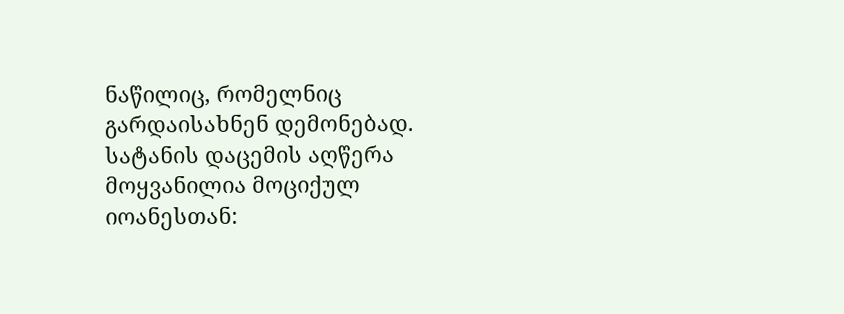ნაწილიც, რომელნიც გარდაისახნენ დემონებად. სატანის დაცემის აღწერა მოყვანილია მოციქულ იოანესთან: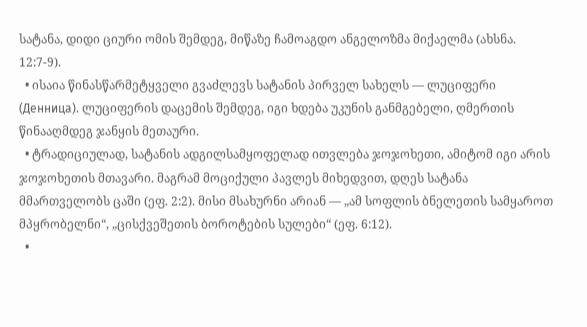სატანა, დიდი ციური ომის შემდეგ, მიწაზე ჩამოაგდო ანგელოზმა მიქაელმა (ახსნა. 12:7-9).
  • ისაია წინასწარმეტყველი გვაძლევს სატანის პირველ სახელს — ლუციფერი (Денница). ლუციფერის დაცემის შემდეგ, იგი ხდება უკუნის განმგებელი, ღმერთის წინააღმდეგ ჯანყის მეთაური.
  • ტრადიციულად, სატანის ადგილსამყოფელად ითვლება ჯოჯოხეთი, ამიტომ იგი არის ჯოჯოხეთის მთავარი. მაგრამ მოციქული პავლეს მიხედვით, დღეს სატანა მმართველობს ცაში (ეფ. 2:2). მისი მსახურნი არიან — „ამ სოფლის ბნელეთის სამყაროთ მპყრობელნი“, „ცისქვეშეთის ბოროტების სულები“ (ეფ. 6:12).
  •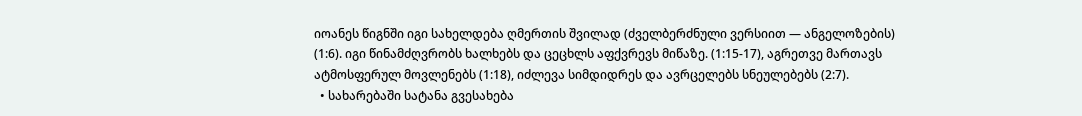იოანეს წიგნში იგი სახელდება ღმერთის შვილად (ძველბერძნული ვერსიით — ანგელოზების) (1:6). იგი წინამძღვრობს ხალხებს და ცეცხლს აფქვრევს მიწაზე. (1:15-17), აგრეთვე მართავს ატმოსფერულ მოვლენებს (1:18), იძლევა სიმდიდრეს და ავრცელებს სნეულებებს (2:7).
  • სახარებაში სატანა გვესახება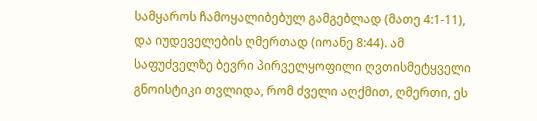სამყაროს ჩამოყალიბებულ გამგებლად (მათე 4:1-11), და იუდეველების ღმერთად (იოანე 8:44). ამ საფუძველზე ბევრი პირველყოფილი ღვთისმეტყველი გნოისტიკი თვლიდა, რომ ძველი აღქმით, ღმერთი, ეს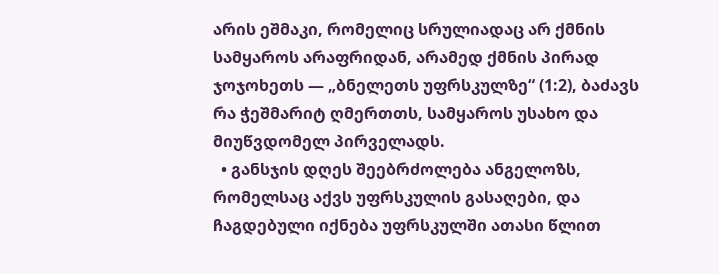არის ეშმაკი, რომელიც სრულიადაც არ ქმნის სამყაროს არაფრიდან, არამედ ქმნის პირად ჯოჯოხეთს — „ბნელეთს უფრსკულზე“ (1:2), ბაძავს რა ჭეშმარიტ ღმერთთს, სამყაროს უსახო და მიუწვდომელ პირველადს.
  • განსჯის დღეს შეებრძოლება ანგელოზს, რომელსაც აქვს უფრსკულის გასაღები, და ჩაგდებული იქნება უფრსკულში ათასი წლით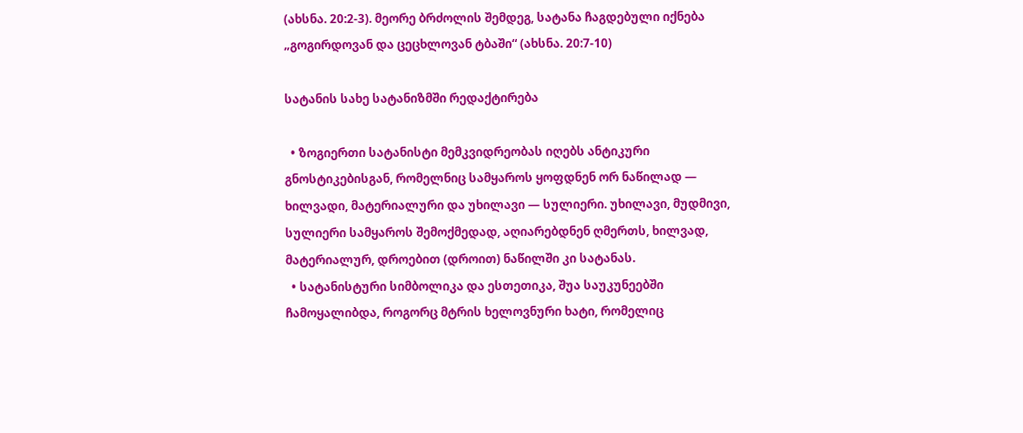(ახსნა. 20:2-3). მეორე ბრძოლის შემდეგ, სატანა ჩაგდებული იქნება „გოგირდოვან და ცეცხლოვან ტბაში“ (ახსნა. 20:7-10)

სატანის სახე სატანიზმში რედაქტირება

  • ზოგიერთი სატანისტი მემკვიდრეობას იღებს ანტიკური გნოსტიკებისგან, რომელნიც სამყაროს ყოფდნენ ორ ნაწილად — ხილვადი, მატერიალური და უხილავი — სულიერი. უხილავი, მუდმივი, სულიერი სამყაროს შემოქმედად, აღიარებდნენ ღმერთს, ხილვად, მატერიალურ, დროებით (დროით) ნაწილში კი სატანას.
  • სატანისტური სიმბოლიკა და ესთეთიკა, შუა საუკუნეებში ჩამოყალიბდა, როგორც მტრის ხელოვნური ხატი, რომელიც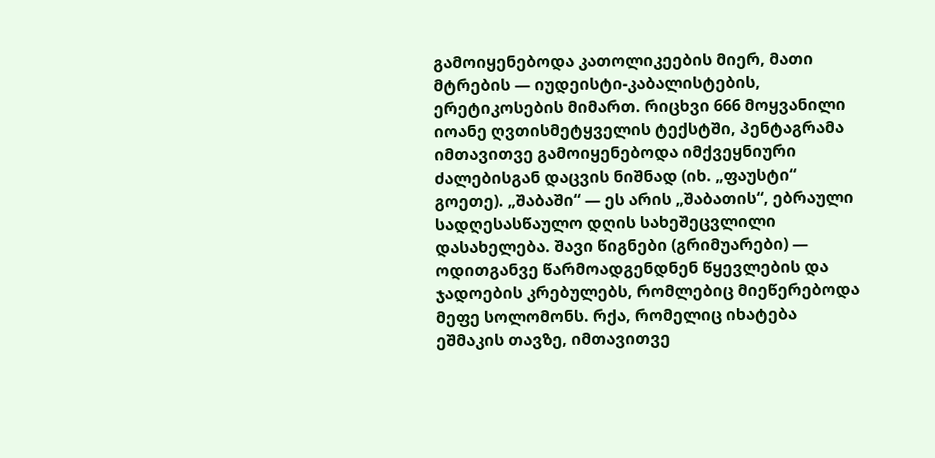გამოიყენებოდა კათოლიკეების მიერ, მათი მტრების — იუდეისტი-კაბალისტების, ერეტიკოსების მიმართ. რიცხვი 666 მოყვანილი იოანე ღვთისმეტყველის ტექსტში, პენტაგრამა იმთავითვე გამოიყენებოდა იმქვეყნიური ძალებისგან დაცვის ნიშნად (იხ. „ფაუსტი“ გოეთე). „შაბაში“ — ეს არის „შაბათის“, ებრაული სადღესასწაულო დღის სახეშეცვლილი დასახელება. შავი წიგნები (გრიმუარები) — ოდითგანვე წარმოადგენდნენ წყევლების და ჯადოების კრებულებს, რომლებიც მიეწერებოდა მეფე სოლომონს. რქა, რომელიც იხატება ეშმაკის თავზე, იმთავითვე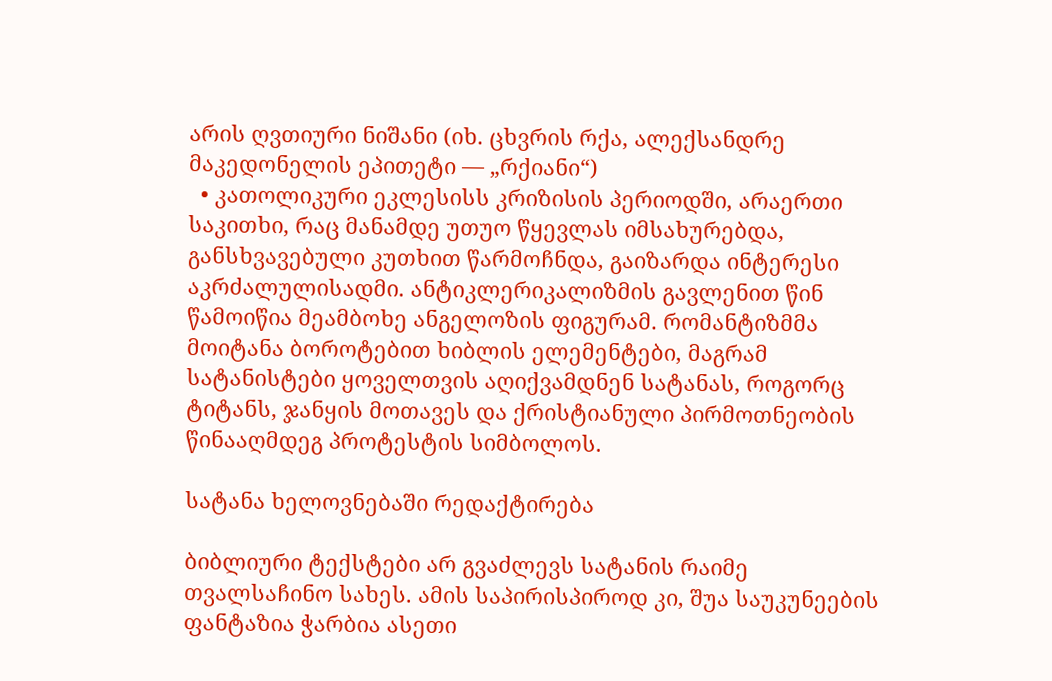არის ღვთიური ნიშანი (იხ. ცხვრის რქა, ალექსანდრე მაკედონელის ეპითეტი — „რქიანი“)
  • კათოლიკური ეკლესისს კრიზისის პერიოდში, არაერთი საკითხი, რაც მანამდე უთუო წყევლას იმსახურებდა, განსხვავებული კუთხით წარმოჩნდა, გაიზარდა ინტერესი აკრძალულისადმი. ანტიკლერიკალიზმის გავლენით წინ წამოიწია მეამბოხე ანგელოზის ფიგურამ. რომანტიზმმა მოიტანა ბოროტებით ხიბლის ელემენტები, მაგრამ სატანისტები ყოველთვის აღიქვამდნენ სატანას, როგორც ტიტანს, ჯანყის მოთავეს და ქრისტიანული პირმოთნეობის წინააღმდეგ პროტესტის სიმბოლოს.

სატანა ხელოვნებაში რედაქტირება

ბიბლიური ტექსტები არ გვაძლევს სატანის რაიმე თვალსაჩინო სახეს. ამის საპირისპიროდ კი, შუა საუკუნეების ფანტაზია ჭარბია ასეთი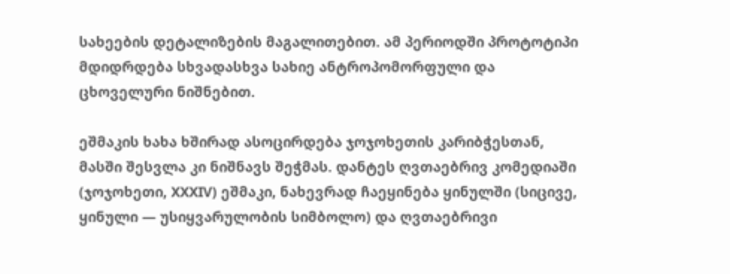სახეების დეტალიზების მაგალითებით. ამ პერიოდში პროტოტიპი მდიდრდება სხვადასხვა სახიე ანტროპომორფული და ცხოველური ნიშნებით.

ეშმაკის ხახა ხშირად ასოცირდება ჯოჯოხეთის კარიბჭესთან, მასში შესვლა კი ნიშნავს შეჭმას. დანტეს ღვთაებრივ კომედიაში (ჯოჯოხეთი, XXXIV) ეშმაკი, ნახევრად ჩაეყინება ყინულში (სიცივე, ყინული — უსიყვარულობის სიმბოლო) და ღვთაებრივი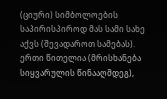(ციური) სიმბოლოების საპირისპიროდ მას სამი სახე აქვს (შევადაროთ სამებას). ერთი წითელია (მრისხანება სიყვარულის წინააღმდეგ),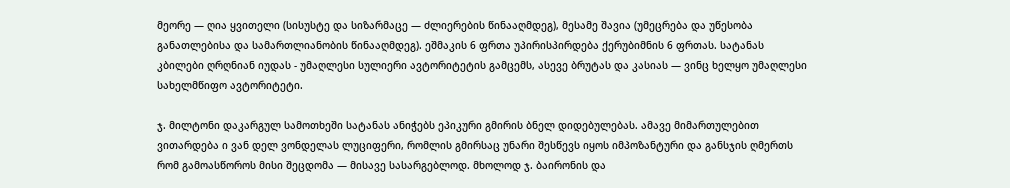მეორე — ღია ყვითელი (სისუსტე და სიზარმაცე — ძლიერების წინააღმდეგ), მესამე შავია (უმეცრება და უწესობა განათლებისა და სამართლიანობის წინააღმდეგ). ეშმაკის 6 ფრთა უპირისპირდება ქერუბიმნის 6 ფრთას. სატანას კბილები ღრღნიან იუდას - უმაღლესი სულიერი ავტორიტეტის გამცემს, ასევე ბრუტას და კასიას — ვინც ხელყო უმაღლესი სახელმწიფო ავტორიტეტი.

ჯ. მილტონი დაკარგულ სამოთხეში სატანას ანიჭებს ეპიკური გმირის ბნელ დიდებულებას. ამავე მიმართულებით ვითარდება ი ვან დელ ვონდელას ლუციფერი, რომლის გმირსაც უნარი შესწევს იყოს იმპოზანტური და განსჯის ღმერთს რომ გამოასწოროს მისი შეცდომა — მისავე სასარგებლოდ. მხოლოდ ჯ. ბაირონის და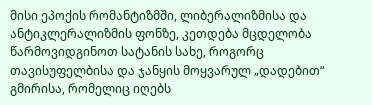მისი ეპოქის რომანტიზმში, ლიბერალიზმისა და ანტიკლერალიზმის ფონზე, კეთდება მცდელობა წარმოვიდგინოთ სატანის სახე, როგორც თავისუფელბისა და ჯანყის მოყვარულ „დადებით“ გმირისა, რომელიც იღებს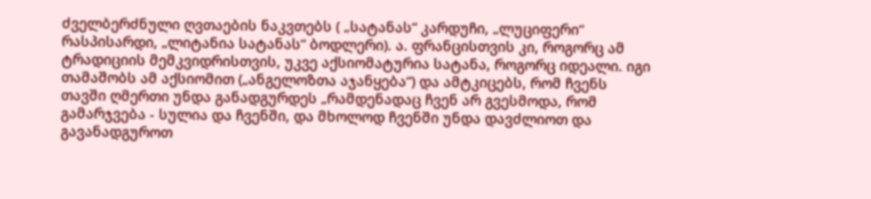ძველბერძნული ღვთაების ნაკვთებს ( „სატანას“ კარდუჩი, „ლუციფერი“ რასპისარდი, „ლიტანია სატანას“ ბოდლერი). ა. ფრანცისთვის კი, როგორც ამ ტრადიციის მემკვიდრისთვის, უკვე აქსიომატურია სატანა, როგორც იდეალი. იგი თამაშობს ამ აქსიომით („ანგელოზთა აჯანყება“) და ამტკიცებს, რომ ჩვენს თავში ღმერთი უნდა განადგურდეს „რამდენადაც ჩვენ არ გვესმოდა, რომ გამარჯვება - სულია და ჩვენში, და მხოლოდ ჩვენში უნდა დავძლიოთ და გავანადგუროთ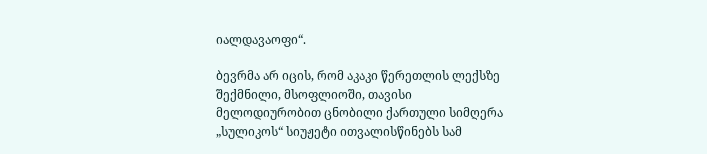იალდავაოფი“.

ბევრმა არ იცის, რომ აკაკი წერეთლის ლექსზე შექმნილი, მსოფლიოში, თავისი მელოდიურობით ცნობილი ქართული სიმღერა „სულიკოს“ სიუჟეტი ითვალისწინებს სამ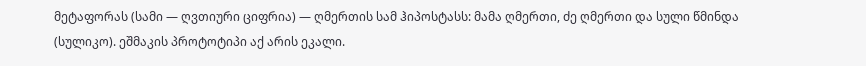მეტაფორას (სამი — ღვთიური ციფრია) — ღმერთის სამ ჰიპოსტასს: მამა ღმერთი, ძე ღმერთი და სული წმინდა (სულიკო). ეშმაკის პროტოტიპი აქ არის ეკალი.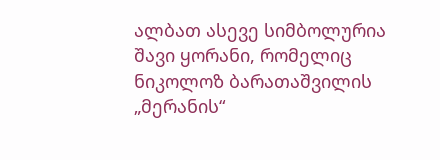ალბათ ასევე სიმბოლურია შავი ყორანი, რომელიც ნიკოლოზ ბარათაშვილის „მერანის“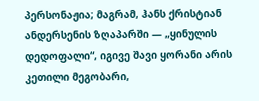პერსონაჟია; მაგრამ, ჰანს ქრისტიან ანდერსენის ზღაპარში — „ყინულის დედოფალი“, იგივე შავი ყორანი არის კეთილი მეგობარი,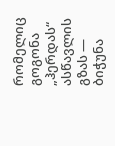რომელიც გოგონა „ჰერდას“ ასწავლის გზას — ბიჭუნა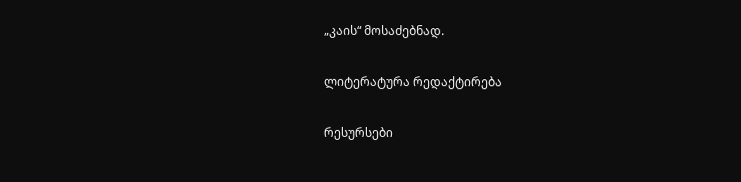„კაის“ მოსაძებნად.

ლიტერატურა რედაქტირება

რესურსები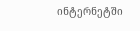ინტერნეტში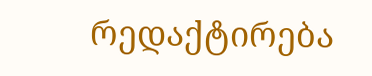რედაქტირება